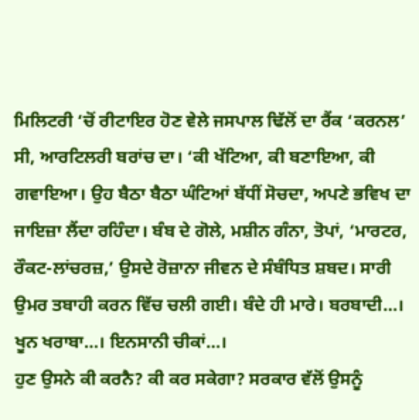ਮਿਲਿਟਰੀ ‘ਚੋਂ ਰੀਟਾਇਰ ਹੋਣ ਵੇਲੇ ਜਸਪਾਲ ਢਿੱਲੋਂ ਦਾ ਰੈਂਕ ‘ਕਰਨਲ’ ਸੀ, ਆਰਟਿਲਰੀ ਬਰਾਂਚ ਦਾ। ‘ਕੀ ਖੱਟਿਆ, ਕੀ ਬਣਾਇਆ, ਕੀ ਗਵਾਇਆ। ਉਹ ਬੈਠਾ ਬੈਠਾ ਘੰਟਿਆਂ ਬੱਧੀਂ ਸੋਚਦਾ, ਅਪਣੇ ਭਵਿਖ ਦਾ ਜਾਇਜ਼ਾ ਲੈਂਦਾ ਰਹਿੰਦਾ। ਬੰਬ ਦੇ ਗੋਲੇ, ਮਸ਼ੀਨ ਗੰਨਾ, ਤੋਪਾਂ, ‘ਮਾਰਟਰ, ਰੌਕਟ-ਲਾਂਚਰਜ਼,’ ਉਸਦੇ ਰੋਜ਼ਾਨਾ ਜੀਵਨ ਦੇ ਸੰਬੰਧਿਤ ਸ਼ਬਦ। ਸਾਰੀ ਉਮਰ ਤਬਾਹੀ ਕਰਨ ਵਿੱਚ ਚਲੀ ਗਈ। ਬੰਦੇ ਹੀ ਮਾਰੇ। ਬਰਬਾਦੀ…। ਖੂਨ ਖਰਾਬਾ…। ਇਨਸਾਨੀ ਚੀਕਾਂ…।
ਹੁਣ ਉਸਨੇ ਕੀ ਕਰਨੈ? ਕੀ ਕਰ ਸਕੇਗਾ? ਸਰਕਾਰ ਵੱਲੋਂ ਉਸਨੂੰ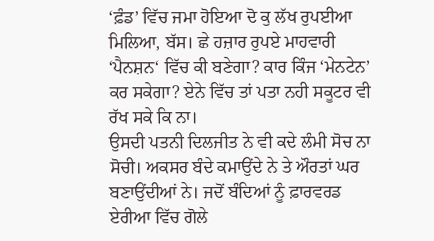‘ਫ਼ੰਡ’ ਵਿੱਚ ਜਮਾ ਹੋਇਆ ਦੋ ਕੁ ਲੱਖ ਰੁਪਈਆ ਮਿਲਿਆ, ਬੱਸ। ਛੇ ਹਜ਼ਾਰ ਰੁਪਏ ਮਾਹਵਾਰੀ ‘ਪੈਨਸ਼ਨ‘ ਵਿੱਚ ਕੀ ਬਣੇਗਾ? ਕਾਰ ਕਿੰਜ ‘ਮੇਨਟੇਨ’ ਕਰ ਸਕੇਗਾ? ਏਨੇ ਵਿੱਚ ਤਾਂ ਪਤਾ ਨਹੀ ਸਕੂਟਰ ਵੀ ਰੱਖ ਸਕੇ ਕਿ ਨਾ।
ਉਸਦੀ ਪਤਨੀ ਦਿਲਜੀਤ ਨੇ ਵੀ ਕਦੇ ਲੰਮੀ ਸੋਚ ਨਾ ਸੋਚੀ। ਅਕਸਰ ਬੰਦੇ ਕਮਾਉਂਦੇ ਨੇ ਤੇ ਔਰਤਾਂ ਘਰ ਬਣਾਉਂਦੀਆਂ ਨੇ। ਜਦੋਂ ਬੰਦਿਆਂ ਨੂੰ ਫ਼ਾਰਵਰਡ ਏਰੀਆ ਵਿੱਚ ਗੋਲੇ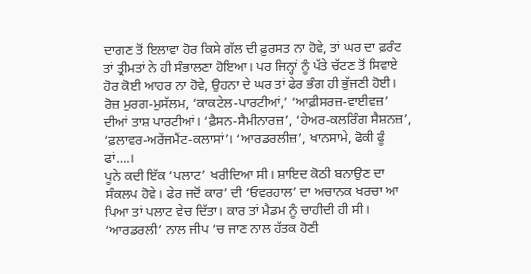ਦਾਗਣ ਤੋਂ ਇਲਾਵਾ ਹੋਰ ਕਿਸੇ ਗੱਲ ਦੀ ਫ਼ੁਰਸਤ ਨਾ ਹੋਵੇ, ਤਾਂ ਘਰ ਦਾ ਫ਼ਰੰਟ ਤਾਂ ਤ੍ਰੀਮਤਾਂ ਨੇ ਹੀ ਸੰਭਾਲਣਾ ਹੋਇਆ। ਪਰ ਜਿਨ੍ਹਾਂ ਨੂੰ ਪੱਤੇ ਚੱਟਣ ਤੋਂ ਸਿਵਾਏ ਹੋਰ ਕੋਈ ਆਹਰ ਨਾ ਹੋਵੇ, ਉਹਨਾ ਦੇ ਘਰ ਤਾਂ ਫੇਰ ਭੰਗ ਹੀ ਭੁੱਜਣੀ ਹੋਈ। ਰੋਜ਼ ਮੁਰਗ-ਮੁਸੱਲਮ, ‘ਕਾਕਟੇਲ-ਪਾਰਟੀਆਂ,’ ‘ਆਫ਼ੀਸਰਜ਼-ਵਾਈਵਜ਼’ ਦੀਆਂ ਤਾਸ਼ ਪਾਰਟੀਆਂ। ‘ਫ਼ੈਸਨ-ਸੈਮੀਨਾਰਜ਼’, ‘ਹੇਅਰ-ਕਲਰਿੰਗ ਸੈਸ਼ਨਜ਼’, ‘ਫ਼ਲਾਵਰ-ਅਰੇਂਜਮੈਂਟ-ਕਲਾਸਾਂ’। ‘ਆਰਡਰਲੀਜ਼’, ਖਾਨਸਾਮੇ, ਫੋਕੀ ਫੂੰ ਫਾਂ….।
ਪੂਨੇ ਕਦੀ ਇੱਕ ‘ਪਲਾਟ’ ਖਰੀਦਿਆ ਸੀ। ਸ਼ਾਇਦ ਕੋਠੀ ਬਨਾਉਣ ਦਾ ਸੰਕਲਪ ਹੋਵੇ। ਫੇਰ ਜਦੋਂ ਕਾਰ’ ਦੀ ‘ਓਵਰਹਾਲ’ ਦਾ ਅਚਾਨਕ ਖਰਚਾ ਆ ਪਿਆ ਤਾਂ ਪਲਾਟ ਵੇਚ ਦਿੱਤਾ। ਕਾਰ ਤਾਂ ਮੈਡਮ ਨੂੰ ਚਾਹੀਦੀ ਹੀ ਸੀ। ‘ਆਰਡਰਲੀ’ ਨਾਲ ਜੀਪ ‘ਚ ਜਾਣ ਨਾਲ ਹੱਤਕ ਹੋਣੀ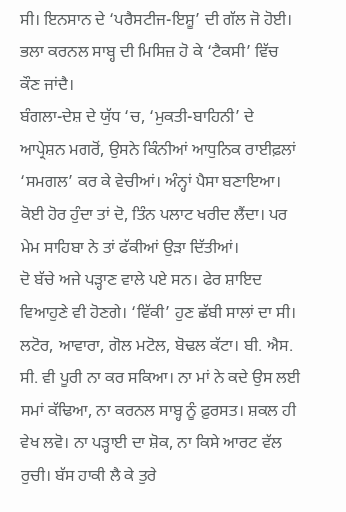ਸੀ। ਇਨਸਾਨ ਦੇ ‘ਪਰੈਸਟੀਜ-ਇਸ਼ੂ’ ਦੀ ਗੱਲ ਜੋ ਹੋਈ। ਭਲਾ ਕਰਨਲ ਸਾਬ੍ਹ ਦੀ ਮਿਸਿਜ਼ ਹੋ ਕੇ ‘ਟੈਕਸੀ’ ਵਿੱਚ ਕੌਣ ਜਾਂਦੈ।
ਬੰਗਲਾ-ਦੇਸ਼ ਦੇ ਯੁੱਧ ‘ਚ, ‘ਮੁਕਤੀ-ਬਾਹਿਨੀ’ ਦੇ ਆਪ੍ਰੇਸ਼ਨ ਮਗਰੋਂ, ਉਸਨੇ ਕਿੰਨੀਆਂ ਆਧੁਨਿਕ ਰਾਈਫ਼ਲਾਂ ‘ਸਮਗਲ’ ਕਰ ਕੇ ਵੇਚੀਆਂ। ਅੰਨ੍ਹਾਂ ਪੈਸਾ ਬਣਾਇਆ। ਕੋਈ ਹੋਰ ਹੁੰਦਾ ਤਾਂ ਦੋ, ਤਿੰਨ ਪਲਾਟ ਖਰੀਦ ਲੈਂਦਾ। ਪਰ ਮੇਮ ਸਾਹਿਬਾ ਨੇ ਤਾਂ ਫੱਕੀਆਂ ਉੜਾ ਦਿੱਤੀਆਂ।
ਦੋ ਬੱਚੇ ਅਜੇ ਪੜ੍ਹਾਣ ਵਾਲੇ ਪਏ ਸਨ। ਫੇਰ ਸ਼ਾਇਦ ਵਿਆਹੁਣੇ ਵੀ ਹੋਣਗੇ। ‘ਵਿੱਕੀ’ ਹੁਣ ਛੱਬੀ ਸਾਲਾਂ ਦਾ ਸੀ। ਲਟੋਰ, ਆਵਾਰਾ, ਗੋਲ ਮਟੋਲ, ਬੋਢਲ ਕੱਟਾ। ਬੀ. ਐਸ. ਸੀ. ਵੀ ਪੂਰੀ ਨਾ ਕਰ ਸਕਿਆ। ਨਾ ਮਾਂ ਨੇ ਕਦੇ ਉਸ ਲਈ ਸਮਾਂ ਕੱਢਿਆ, ਨਾ ਕਰਨਲ ਸਾਬ੍ਹ ਨੂੰ ਫ਼ੁਰਸਤ। ਸ਼ਕਲ ਹੀ ਵੇਖ ਲਵੋ। ਨਾ ਪੜ੍ਹਾਈ ਦਾ ਸ਼ੋਕ, ਨਾ ਕਿਸੇ ਆਰਟ ਵੱਲ ਰੁਚੀ। ਬੱਸ ਹਾਕੀ ਲੈ ਕੇ ਤੁਰੇ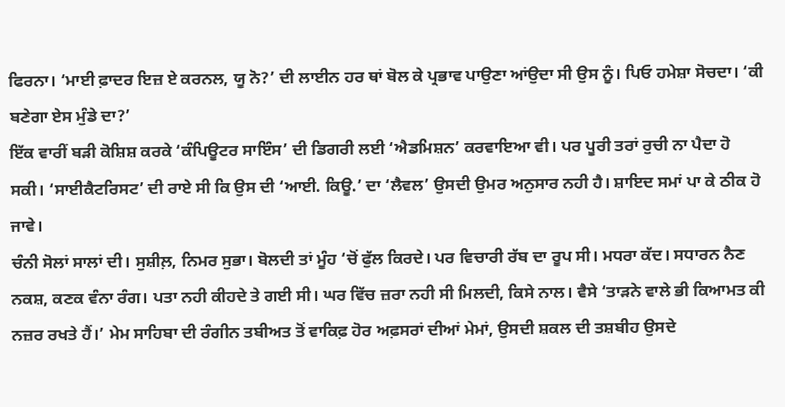ਫਿਰਨਾ। ‘ਮਾਈ ਫ਼ਾਦਰ ਇਜ਼ ਏ ਕਰਨਲ, ਯੂ ਨੋ?’ ਦੀ ਲਾਈਨ ਹਰ ਥਾਂ ਬੋਲ ਕੇ ਪ੍ਰਭਾਵ ਪਾਉਣਾ ਆਂਉਦਾ ਸੀ ਉਸ ਨੂੰ। ਪਿਓ ਹਮੇਸ਼ਾ ਸੋਚਦਾ। ‘ਕੀ ਬਣੇਗਾ ਏਸ ਮੁੰਡੇ ਦਾ?’
ਇੱਕ ਵਾਰੀਂ ਬੜੀ ਕੋਸ਼ਿਸ਼ ਕਰਕੇ ‘ਕੰਪਿਊਟਰ ਸਾਇੰਸ’ ਦੀ ਡਿਗਰੀ ਲਈ ‘ਐਡਮਿਸ਼ਨ’ ਕਰਵਾਇਆ ਵੀ। ਪਰ ਪੂਰੀ ਤਰਾਂ ਰੁਚੀ ਨਾ ਪੈਦਾ ਹੋ ਸਕੀ। ‘ਸਾਈਕੈਟਰਿਸਟ’ ਦੀ ਰਾਏ ਸੀ ਕਿ ਉਸ ਦੀ ‘ਆਈ. ਕਿਊ.’ ਦਾ ‘ਲੈਵਲ’ ਉਸਦੀ ਉਮਰ ਅਨੁਸਾਰ ਨਹੀ ਹੈ। ਸ਼ਾਇਦ ਸਮਾਂ ਪਾ ਕੇ ਠੀਕ ਹੋ ਜਾਵੇ।
ਚੰਨੀ ਸੋਲਾਂ ਸਾਲਾਂ ਦੀ। ਸੁਸ਼ੀਲ਼, ਨਿਮਰ ਸੁਭਾ। ਬੋਲਦੀ ਤਾਂ ਮੂੰਹ ‘ਚੋਂ ਫੁੱਲ ਕਿਰਦੇ। ਪਰ ਵਿਚਾਰੀ ਰੱਬ ਦਾ ਰੂਪ ਸੀ। ਮਧਰਾ ਕੱਦ। ਸਧਾਰਨ ਨੈਣ ਨਕਸ਼, ਕਣਕ ਵੰਨਾ ਰੰਗ। ਪਤਾ ਨਹੀ ਕੀਹਦੇ ਤੇ ਗਈ ਸੀ। ਘਰ ਵਿੱਚ ਜ਼ਰਾ ਨਹੀ ਸੀ ਮਿਲਦੀ, ਕਿਸੇ ਨਾਲ। ਵੈਸੇ ‘ਤਾੜਨੇ ਵਾਲੇ ਭੀ ਕਿਆਮਤ ਕੀ ਨਜ਼ਰ ਰਖਤੇ ਹੈਂ।’ ਮੇਮ ਸਾਹਿਬਾ ਦੀ ਰੰਗੀਨ ਤਬੀਅਤ ਤੋਂ ਵਾਕਿਫ਼ ਹੋਰ ਅਫ਼ਸਰਾਂ ਦੀਆਂ ਮੇਮਾਂ, ਉਸਦੀ ਸ਼ਕਲ ਦੀ ਤਸ਼ਬੀਹ ਉਸਦੇ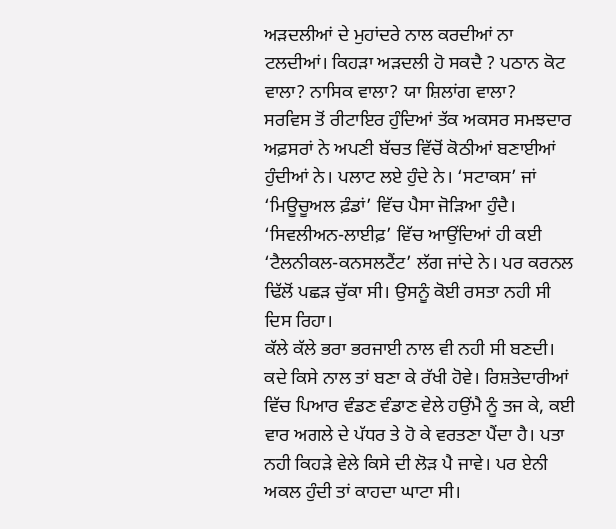ਅੜਦਲੀਆਂ ਦੇ ਮੁਹਾਂਦਰੇ ਨਾਲ ਕਰਦੀਆਂ ਨਾ ਟਲਦੀਆਂ। ਕਿਹੜਾ ਅੜਦਲੀ ਹੋ ਸਕਦੈ ? ਪਠਾਨ ਕੋਟ ਵਾਲਾ? ਨਾਸਿਕ ਵਾਲਾ? ਯਾ ਸ਼ਿਲਾਂਗ ਵਾਲਾ?
ਸਰਵਿਸ ਤੋਂ ਰੀਟਾਇਰ ਹੁੰਦਿਆਂ ਤੱਕ ਅਕਸਰ ਸਮਝਦਾਰ ਅਫ਼ਸਰਾਂ ਨੇ ਅਪਣੀ ਬੱਚਤ ਵਿੱਚੋਂ ਕੋਠੀਆਂ ਬਣਾਈਆਂ ਹੁੰਦੀਆਂ ਨੇ। ਪਲਾਟ ਲਏ ਹੁੰਦੇ ਨੇ। ‘ਸਟਾਕਸ’ ਜਾਂ ‘ਮਿਊਚੂਅਲ ਫ਼ੰਡਾਂ’ ਵਿੱਚ ਪੈਸਾ ਜੋੜਿਆ ਹੁੰਦੈ। ‘ਸਿਵਲੀਅਨ-ਲਾਈਫ਼’ ਵਿੱਚ ਆਉਂਦਿਆਂ ਹੀ ਕਈ ‘ਟੈਲਨੀਕਲ-ਕਨਸਲਟੈਂਟ’ ਲੱਗ ਜਾਂਦੇ ਨੇ। ਪਰ ਕਰਨਲ ਢਿੱਲੋਂ ਪਛੜ ਚੁੱਕਾ ਸੀ। ਉਸਨੂੰ ਕੋਈ ਰਸਤਾ ਨਹੀ ਸੀ ਦਿਸ ਰਿਹਾ।
ਕੱਲੇ ਕੱਲੇ ਭਰਾ ਭਰਜਾਈ ਨਾਲ ਵੀ ਨਹੀ ਸੀ ਬਣਦੀ। ਕਦੇ ਕਿਸੇ ਨਾਲ ਤਾਂ ਬਣਾ ਕੇ ਰੱਖੀ ਹੋਵੇ। ਰਿਸ਼ਤੇਦਾਰੀਆਂ ਵਿੱਚ ਪਿਆਰ ਵੰਡਣ ਵੰਡਾਣ ਵੇਲੇ ਹਉਂਮੈ ਨੂੰ ਤਜ ਕੇ, ਕਈ ਵਾਰ ਅਗਲੇ ਦੇ ਪੱਧਰ ਤੇ ਹੋ ਕੇ ਵਰਤਣਾ ਪੈਂਦਾ ਹੈ। ਪਤਾ ਨਹੀ ਕਿਹੜੇ ਵੇਲੇ ਕਿਸੇ ਦੀ ਲੋੜ ਪੈ ਜਾਵੇ। ਪਰ ਏਨੀ ਅਕਲ ਹੁੰਦੀ ਤਾਂ ਕਾਹਦਾ ਘਾਟਾ ਸੀ।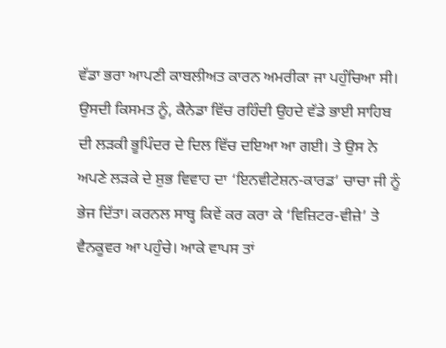ਵੱਡਾ ਭਰਾ ਆਪਣੀ ਕਾਬਲੀਅਤ ਕਾਰਨ ਅਮਰੀਕਾ ਜਾ ਪਹੁੰਚਿਆ ਸੀ। ਉਸਦੀ ਕਿਸਮਤ ਨੂੰ, ਕੈਨੇਡਾ ਵਿੱਚ ਰਹਿੰਦੀ ਉਹਦੇ ਵੱਡੇ ਭਾਈ ਸਾਹਿਬ ਦੀ ਲੜਕੀ ਭੂਪਿੰਦਰ ਦੇ ਦਿਲ ਵਿੱਚ ਦਇਆ ਆ ਗਈ। ਤੇ ਉਸ ਨੇ ਅਪਣੇ ਲੜਕੇ ਦੇ ਸ਼ੁਭ ਵਿਵਾਹ ਦਾ ‘ਇਨਵੀਟੇਸ਼ਨ-ਕਾਰਡ’ ਚਾਚਾ ਜੀ ਨੂੰ ਭੇਜ ਦਿੱਤਾ। ਕਰਨਲ ਸਾਬ੍ਹ ਕਿਵੇਂ ਕਰ ਕਰਾ ਕੇ ‘ਵਿਜ਼ਿਟਰ-ਵੀਜ਼ੇ’ ਤੇ ਵੈਨਕੂਵਰ ਆ ਪਹੁੰਚੇ। ਆਕੇ ਵਾਪਸ ਤਾਂ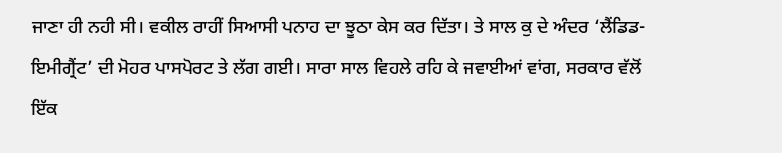ਜਾਣਾ ਹੀ ਨਹੀ ਸੀ। ਵਕੀਲ ਰਾਹੀਂ ਸਿਆਸੀ ਪਨਾਹ ਦਾ ਝੂਠਾ ਕੇਸ ਕਰ ਦਿੱਤਾ। ਤੇ ਸਾਲ ਕੁ ਦੇ ਅੰਦਰ ‘ਲੈਂਡਿਡ-ਇਮੀਗ੍ਰੈਂਟ’ ਦੀ ਮੋਹਰ ਪਾਸਪੋਰਟ ਤੇ ਲੱਗ ਗਈ। ਸਾਰਾ ਸਾਲ ਵਿਹਲੇ ਰਹਿ ਕੇ ਜਵਾਈਆਂ ਵਾਂਗ, ਸਰਕਾਰ ਵੱਲੋਂ ਇੱਕ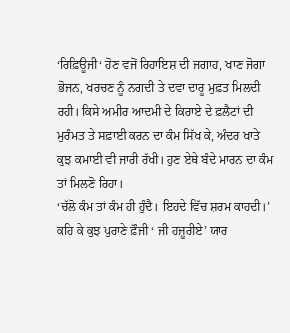‘ਰਿਫ਼ਿਊਜੀ‘ ਹੋਣ ਵਜੋਂ ਰਿਹਾਇਸ਼ ਦੀ ਜਗਾਹ, ਖਾਣ ਜੋਗਾ ਭੋਜਨ, ਖਰਚਣ ਨੂੰ ਨਗਦੀ ਤੇ ਦਵਾ ਦਾਰੂ ਮੁਫ਼ਤ ਮਿਲਦੀ ਰਹੀ। ਕਿਸੇ ਅਮੀਰ ਆਦਮੀ ਦੇ ਕਿਰਾਏ ਦੇ ਫ਼ਲੈਟਾਂ ਦੀ ਮੁਰੰਮਤ ਤੇ ਸਫ਼ਾਈ ਕਰਨ ਦਾ ਕੰਮ ਸਿੱਖ ਕੇ, ਅੰਦਰ ਖਾਤੇ ਕੁਝ ਕਮਾਈ ਵੀ ਜਾਰੀ ਰੱਖੀ। ਹੁਣ ਏਥੇ ਬੰਦੇ ਮਾਰਨ ਦਾ ਕੰਮ ਤਾਂ ਮਿਲਣੋ ਰਿਹਾ।
‘ਚੱਲੋ ਕੰਮ ਤਾਂ ਕੰਮ ਹੀ ਹੁੰਦੈ। ਇਹਦੇ ਵਿੱਚ ਸ਼ਰਮ ਕਾਹਦੀ।’ ਕਹਿ ਕੇ ਕੁਝ ਪੁਰਾਣੇ ਫ਼ੌਜੀ ‘ ਜੀ ਹਜ਼ੂਰੀਏ’ ਯਾਰ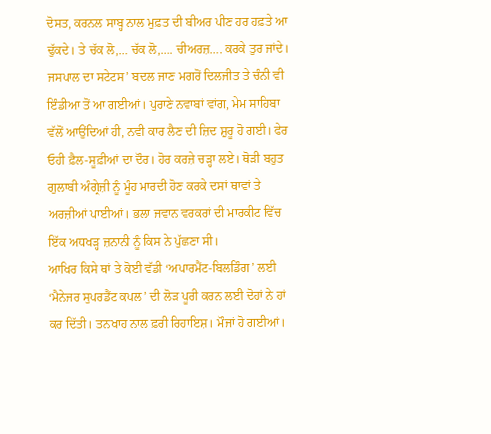ਦੋਸਤ, ਕਰਨਲ ਸਾਬ੍ਹ ਨਾਲ ਮੁਫ਼ਤ ਦੀ ਬੀਅਰ ਪੀਣ ਹਰ ਹਫ਼ਤੇ ਆ ਢੁੱਕਦੇ। ਤੇ ਚੱਕ ਲੋ,… ਚੱਕ ਲੋ,…. ਚੀਅਰਜ਼…. ਕਰਕੇ ਤੁਰ ਜਾਂਦੇ।
ਜਸਪਾਲ ਦਾ ਸਟੇਟਸ’ ਬਦਲ ਜਾਣ ਮਗਰੋਂ ਦਿਲਜੀਤ ਤੇ ਚੰਨੀ ਵੀ ਇੰਡੀਆ ਤੋਂ ਆ ਗਈਆਂ। ਪੁਰਾਣੇ ਨਵਾਬਾਂ ਵਾਂਗ, ਮੇਮ ਸਾਹਿਬਾ ਵੱਲੋਂ ਆਉਂਦਿਆਂ ਹੀ, ਨਵੀ ਕਾਰ ਲੈਣ ਦੀ ਜ਼ਿਦ ਸ਼ੁਰੂ ਹੋ ਗਈ। ਫੇਰ ਓਹੀ ਫ਼ੈਲ-ਸੂਫ਼ੀਆਂ ਦਾ ਦੌਰ। ਹੋਰ ਕਰਜ਼ੇ ਚੜ੍ਹਾ ਲਏ। ਥੋੜੀ ਬਹੁਤ ਗੁਲਾਬੀ ਅੰਗ੍ਰੇਜ਼ੀ ਨੂੰ ਮੂੰਹ ਮਾਰਦੀ ਹੋਣ ਕਰਕੇ ਦਸਾਂ ਥਾਵਾਂ ਤੇ ਅਰਜ਼ੀਆਂ ਪਾਈਆਂ। ਭਲਾ ਜਵਾਨ ਵਰਕਰਾਂ ਦੀ ਮਾਰਕੀਟ ਵਿੱਚ ਇੱਕ ਅਧਖੜ੍ਹ ਜ਼ਨਾਨੀ ਨੂੰ ਕਿਸ ਨੇ ਪੁੱਛਣਾ ਸੀ।
ਆਖਿਰ ਕਿਸੇ ਥਾਂ ਤੇ ਕੋਈ ਵੱਡੀ ‘ਅਪਾਰਮੈਂਟ-ਬਿਲਡਿੰਗ’ ਲਈ ‘ਮੈਨੇਜਰ ਸੁਪਰਡੈਂਟ ਕਪਲ’ ਦੀ ਲੋੜ ਪੂਰੀ ਕਰਨ ਲਈ ਦੋਹਾਂ ਨੇ ਹਾਂ ਕਰ ਦਿੱਤੀ। ਤਨਖਾਹ ਨਾਲ ਫ਼ਰੀ ਰਿਹਾਇਸ਼। ਮੌਜਾਂ ਹੋ ਗਈਆਂ।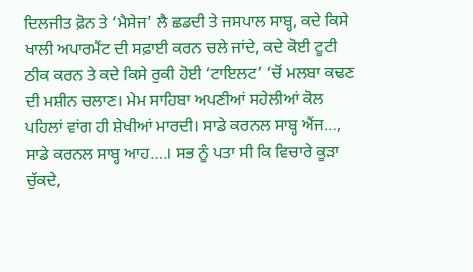ਦਿਲਜੀਤ ਫ਼ੋਨ ਤੇ ‘ਮੈਸੇਜ’ ਲੈ ਛਡਦੀ ਤੇ ਜਸਪਾਲ ਸਾਬ੍ਹ, ਕਦੇ ਕਿਸੇ ਖਾਲੀ ਅਪਾਰਮੈਂਟ ਦੀ ਸਫ਼ਾਈ ਕਰਨ ਚਲੇ ਜਾਂਦੇ, ਕਦੇ ਕੋਈ ਟੂਟੀ ਠੀਕ ਕਰਨ ਤੇ ਕਦੇ ਕਿਸੇ ਰੁਕੀ ਹੋਈ ‘ਟਾਇਲਟ’ ‘ਚੋਂ ਮਲਬਾ ਕਢਣ ਦੀ ਮਸ਼ੀਨ ਚਲਾਣ। ਮੇਮ ਸਾਹਿਬਾ ਅਪਣੀਆਂ ਸਹੇਲੀਆਂ ਕੋਲ ਪਹਿਲਾਂ ਵਾਂਗ ਹੀ ਸ਼ੇਖੀਆਂ ਮਾਰਦੀ। ਸਾਡੇ ਕਰਨਲ ਸਾਬ੍ਹ ਐਂਜ…, ਸਾਡੇ ਕਰਨਲ ਸਾਬ੍ਹ ਆਹ….। ਸਭ ਨੂੰ ਪਤਾ ਸੀ ਕਿ ਵਿਚਾਰੇ ਕੂੜਾ ਚੁੱਕਦੇ,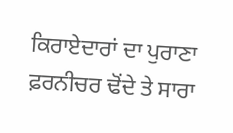ਕਿਰਾਏਦਾਰਾਂ ਦਾ ਪੁਰਾਣਾ ਫ਼ਰਨੀਚਰ ਢੋਂਦੇ ਤੇ ਸਾਰਾ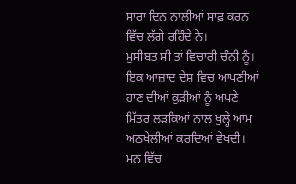ਸਾਰਾ ਦਿਨ ਨਾਲੀਆਂ ਸਾਫ਼ ਕਰਨ ਵਿੱਚ ਲੱਗੇ ਰਹਿੰਦੇ ਨੇ।
ਮੁਸੀਬਤ ਸੀ ਤਾਂ ਵਿਚਾਰੀ ਚੰਨੀ ਨੂੰ। ਇਕ ਆਜ਼ਾਦ ਦੇਸ਼ ਵਿਚ ਆਪਣੀਆਂ ਹਾਣ ਦੀਆਂ ਕੁੜੀਆਂ ਨੂੰ ਅਪਣੇ ਮਿੱਤਰ ਲੜਕਿਆਂ ਨਾਲ ਖੁਲ੍ਹੇ ਆਮ ਅਠਖੇਲੀਆਂ ਕਰਦਿਆਂ ਵੇਖਦੀ। ਮਨ ਵਿੱਚ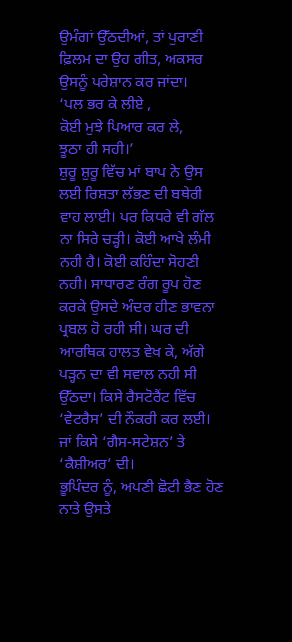ਉਮੰਗਾਂ ਉੱਠਦੀਆਂ, ਤਾਂ ਪੁਰਾਣੀ ਫ਼ਿਲਮ ਦਾ ਉਹ ਗੀਤ, ਅਕਸਰ ਉਸਨੂੰ ਪਰੇਸ਼ਾਨ ਕਰ ਜਾਂਦਾ।
‘ਪਲ ਭਰ ਕੇ ਲੀਏ ,
ਕੋਈ ਮੁਝੇ ਪਿਆਰ ਕਰ ਲੇ,
ਝੂਠਾ ਹੀ ਸਹੀ।’
ਸ਼ੁਰੂ ਸ਼ੁਰੂ ਵਿੱਚ ਮਾਂ ਬਾਪ ਨੇ ਉਸ ਲਈ ਰਿਸ਼ਤਾ ਲੱਭਣ ਦੀ ਬਥੇਰੀ ਵਾਹ ਲਾਈ। ਪਰ ਕਿਧਰੇ ਵੀ ਗੱਲ ਨਾ ਸਿਰੇ ਚੜ੍ਹੀ। ਕੋਈ ਆਖੇ ਲੰਮੀ ਨਹੀ ਹੈ। ਕੋਈ ਕਹਿੰਦਾ ਸੋਹਣੀ ਨਹੀ। ਸਾਧਾਰਣ ਰੰਗ ਰੂਪ ਹੋਣ ਕਰਕੇ ਉਸਦੇ ਅੰਦਰ ਹੀਣ ਭਾਵਨਾ ਪ੍ਰਬਲ ਹੋ ਰਹੀ ਸੀ। ਘਰ ਦੀ ਆਰਥਿਕ ਹਾਲਤ ਵੇਖ ਕੇ, ਅੱਗੇ ਪੜ੍ਹਨ ਦਾ ਵੀ ਸਵਾਲ ਨਹੀ ਸੀ ਉੱਠਦਾ। ਕਿਸੇ ਰੈਸਟੋਰੈਂਟ ਵਿੱਚ ‘ਵੇਟਰੈਸ’ ਦੀ ਨੌਕਰੀ ਕਰ ਲਈ। ਜਾਂ ਕਿਸੇ ‘ਗੈਸ-ਸਟੇਸ਼ਨ’ ਤੇ ‘ਕੈਸ਼ੀਅਰ’ ਦੀ।
ਭੂਪਿੰਦਰ ਨੂੰ, ਅਪਣੀ ਛੋਟੀ ਭੈਣ ਹੋਣ ਨਾਤੇ ਉਸਤੇ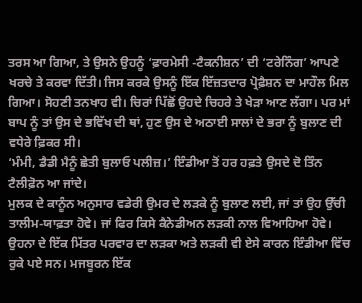ਤਰਸ ਆ ਗਿਆ, ਤੇ ਉਸਨੇ ਉਹਨੂੰ ‘ਫ਼ਾਰਮੇਸੀ -ਟੈਕਨੀਸ਼ਨ’ ਦੀ ‘ਟਰੇਨਿੰਗ’ ਆਪਣੇ ਖਰਚੇ ਤੇ ਕਰਵਾ ਦਿੱਤੀ। ਜਿਸ ਕਰਕੇ ਉਸਨੂੰ ਇੱਕ ਇੱਜ਼ਤਦਾਰ ਪ੍ਰੋਫ਼ੈਸ਼ਨ ਦਾ ਮਾਹੌਲ ਮਿਲ ਗਿਆ। ਸੋਹਣੀ ਤਨਖਾਹ ਵੀ। ਚਿਰਾਂ ਪਿੱਛੋਂ ਉਹਦੇ ਚਿਹਰੇ ਤੇ ਖੇੜਾ ਆਣ ਲੱਗਾ। ਪਰ ਮਾਂ ਬਾਪ ਨੂੰ ਤਾਂ ਉਸ ਦੇ ਭਵਿੱਖ ਦੀ ਥਾਂ, ਹੁਣ ਉਸ ਦੇ ਅਠਾਈ ਸਾਲਾਂ ਦੇ ਭਰਾ ਨੂੰ ਬੁਲਾਣ ਦੀ ਵਧੇਰੇ ਫ਼ਿਕਰ ਸੀ।
‘ਮੰਮੀ, ਡੈਡੀ ਮੈਨੂੰ ਛੇਤੀ ਬੁਲਾਓ ਪਲੀਜ਼।’ ਇੰਡੀਆ ਤੋਂ ਹਰ ਹਫ਼ਤੇ ਉਸਦੇ ਦੋ ਤਿੰਨ ਟੈਲੀਫ਼ੋਨ ਆ ਜਾਂਦੇ।
ਮੁਲਕ ਦੇ ਕਾਨੂੰਨ ਅਨੁਸਾਰ ਵਡੇਰੀ ਉਮਰ ਦੇ ਲੜਕੇ ਨੂੰ ਬੁਲਾਣ ਲਈ, ਜਾਂ ਤਾਂ ਉਹ ਉੱਚੀ ਤਾਲੀਮ-ਯਾਫ਼ਤਾ ਹੋਵੇ। ਜਾਂ ਫਿਰ ਕਿਸੇ ਕੈਨੇਡੀਅਨ ਲੜਕੀ ਨਾਲ ਵਿਆਹਿਆ ਹੋਵੇ। ਉਹਨਾ ਦੇ ਇੱਕ ਮਿੱਤਰ ਪਰਵਾਰ ਦਾ ਲੜਕਾ ਅਤੇ ਲੜਕੀ ਵੀ ਏਸੇ ਕਾਰਨ ਇੰਡੀਆ ਵਿੱਚ ਰੁਕੇ ਪਏ ਸਨ। ਮਜਬੂਰਨ ਇੱਕ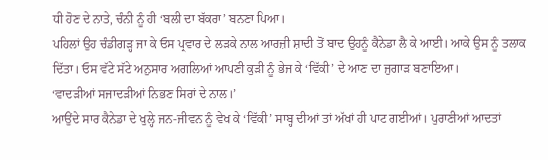ਧੀ ਹੋਣ ਦੇ ਨਾਤੇ, ਚੰਨੀ ਨੂੰ ਹੀ ‘ਬਲੀ ਦਾ ਬੱਕਰਾ’ ਬਨਣਾ ਪਿਆ।
ਪਹਿਲਾਂ ਉਹ ਚੰਡੀਗੜ੍ਹ ਜਾ ਕੇ ਓਸ ਪ੍ਰਵਾਰ ਦੇ ਲੜਕੇ ਨਾਲ ਆਰਜ਼ੀ ਸ਼ਾਦੀ ਤੋਂ ਬਾਦ ਉਹਨੂੰ ਕੈਨੇਡਾ ਲੈ ਕੇ ਆਈ। ਆਕੇ ਉਸ ਨੂੰ ਤਲਾਕ ਦਿੱਤਾ। ਓਸ ਵੱਟੇ ਸੱਟੇ ਅਨੁਸਾਰ ਅਗਲਿਆਂ ਆਪਣੀ ਕੁੜੀ ਨੂੰ ਭੇਜ ਕੇ ‘ਵਿੱਕੀ’ ਦੇ ਆਣ ਦਾ ਜੁਗਾੜ ਬਣਾਇਆ।
‘ਵਾਦੜੀਆਂ ਸਜਾਦੜੀਆਂ ਨਿਭਣ ਸਿਰਾਂ ਦੇ ਨਾਲ।’
ਆਉਂਦੇ ਸਾਰ ਕੈਨੇਡਾ ਦੇ ਖੁਲ੍ਹੇ ਜਨ-ਜੀਵਨ ਨੂੰ ਵੇਖ ਕੇ ‘ਵਿੱਕੀ’ ਸਾਬ੍ਹ ਦੀਆਂ ਤਾਂ ਅੱਖਾਂ ਹੀ ਪਾਟ ਗਈਆਂ। ਪੁਰਾਣੀਆਂ ਆਦਤਾਂ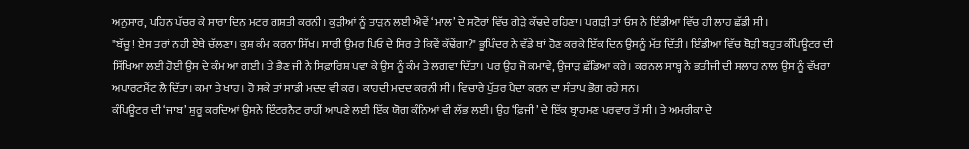ਅਨੁਸਾਰ, ਪਹਿਨ ਪੱਚਰ ਕੇ ਸਾਰਾ ਦਿਨ ਮਟਰ ਗਸ਼ਤੀ ਕਰਨੀ। ਕੁੜੀਆਂ ਨੂੰ ਤਾੜਨ ਲਈ ਐਵੇਂ ‘ਮਾਲ’ ਦੇ ਸਟੋਰਾਂ ਵਿੱਚ ਗੇੜੇ ਕੱਢਦੇ ਰਹਿਣਾ। ਪਗੜੀ ਤਾਂ ਓਸ ਨੇ ਇੰਡੀਆ ਵਿੱਚ ਹੀ ਲਾਹ ਛੱਡੀ ਸੀ।
"ਬੱਚੂ! ਏਸ ਤਰਾਂ ਨਹੀ ਏਥੇ ਚੱਲਣਾ। ਕੁਸ਼ ਕੰਮ ਕਰਨਾ ਸਿੱਖ। ਸਾਰੀ ਉਮਰ ਪਿਓ ਦੇ ਸਿਰ ਤੇ ਕਿਵੇਂ ਕੱਢੇਂਗਾ?" ਭੂਪਿੰਦਰ ਨੇ ਵੱਡੇ ਥਾਂ ਹੋਣ ਕਰਕੇ ਇੱਕ ਦਿਨ ਉਸਨੂੰ ਮੱਤ ਦਿੱਤੀ। ਇੰਡੀਆ ਵਿੱਚ ਥੋੜੀ ਬਹੁਤ ਕੰਪਿਊਟਰ ਦੀ ਸਿੱਖਿਆ ਲਈ ਹੋਈ ਉਸ ਦੇ ਕੰਮ ਆ ਗਈ। ਤੇ ਭੈਣ ਜੀ ਨੇ ਸਿਫ਼ਾਰਿਸ਼ ਪਵਾ ਕੇ ਉਸ ਨੂੰ ਕੰਮ ਤੇ ਲਗਵਾ ਦਿੱਤਾ। ਪਰ ਉਹ ਜੋ ਕਮਾਵੇ, ਉਜਾੜ ਛੱਡਿਆ ਕਰੇ। ਕਰਨਲ ਸਾਬ੍ਹ ਨੇ ਭਤੀਜੀ ਦੀ ਸਲਾਹ ਨਾਲ ਉਸ ਨੂੰ ਵੱਖਰਾ ਅਪਾਰਟਮੈਂਟ ਲੈ ਦਿੱਤਾ। ਕਮਾ ਤੇ ਖਾਹ। ਹੋ ਸਕੇ ਤਾਂ ਸਾਡੀ ਮਦਦ ਵੀ ਕਰ। ਕਾਹਦੀ ਮਦਦ ਕਰਨੀ ਸੀ। ਵਿਚਾਰੇ ਪੁੱਤਰ ਪੈਦਾ ਕਰਨ ਦਾ ਸੰਤਾਪ ਭੋਗ ਰਹੇ ਸਨ।
ਕੰਪਿਊਟਰ ਦੀ ‘ਜਾਬ’ ਸ਼ੁਰੂ ਕਰਦਿਆਂ ਉਸਨੇ ਇੰਟਰਨੈਟ ਰਾਹੀਂ ਆਪਣੇ ਲਈ ਇੱਕ ਯੋਗ ਕੰਨਿਆਂ ਵੀ ਲੱਭ ਲਈ। ਉਹ ‘ਫ਼ਿਜੀ’ ਦੇ ਇੱਕ ਬ੍ਰਾਹਮਣ ਪਰਵਾਰ ਤੋਂ ਸੀ। ਤੇ ਅਮਰੀਕਾ ਦੇ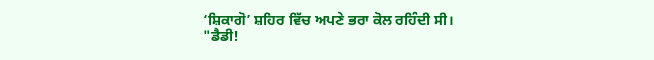‘ਸ਼ਿਕਾਗੋ’ ਸ਼ਹਿਰ ਵਿੱਚ ਅਪਣੇ ਭਰਾ ਕੋਲ ਰਹਿੰਦੀ ਸੀ।
"ਡੈਡੀ!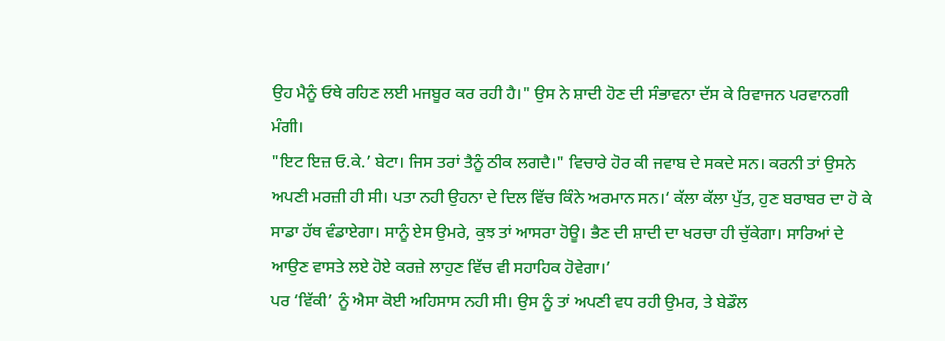ਉਹ ਮੈਨੂੰ ਓਥੇ ਰਹਿਣ ਲਈ ਮਜਬੂਰ ਕਰ ਰਹੀ ਹੈ।" ਉਸ ਨੇ ਸ਼ਾਦੀ ਹੋਣ ਦੀ ਸੰਭਾਵਨਾ ਦੱਸ ਕੇ ਰਿਵਾਜਨ ਪਰਵਾਨਗੀ ਮੰਗੀ।
"ਇਟ ਇਜ਼ ਓ.ਕੇ.’ ਬੇਟਾ। ਜਿਸ ਤਰਾਂ ਤੈਨੂੰ ਠੀਕ ਲਗਦੈ।" ਵਿਚਾਰੇ ਹੋਰ ਕੀ ਜਵਾਬ ਦੇ ਸਕਦੇ ਸਨ। ਕਰਨੀ ਤਾਂ ਉਸਨੇ ਅਪਣੀ ਮਰਜ਼ੀ ਹੀ ਸੀ। ਪਤਾ ਨਹੀ ਉਹਨਾ ਦੇ ਦਿਲ ਵਿੱਚ ਕਿੰਨੇ ਅਰਮਾਨ ਸਨ।‘ ਕੱਲਾ ਕੱਲਾ ਪੁੱਤ, ਹੁਣ ਬਰਾਬਰ ਦਾ ਹੋ ਕੇ ਸਾਡਾ ਹੱਥ ਵੰਡਾਏਗਾ। ਸਾਨੂੰ ਏਸ ਉਮਰੇ, ਕੁਝ ਤਾਂ ਆਸਰਾ ਹੋਊ। ਭੈਣ ਦੀ ਸ਼ਾਦੀ ਦਾ ਖਰਚਾ ਹੀ ਚੁੱਕੇਗਾ। ਸਾਰਿਆਂ ਦੇ ਆਉਣ ਵਾਸਤੇ ਲਏ ਹੋਏ ਕਰਜ਼ੇ ਲਾਹੁਣ ਵਿੱਚ ਵੀ ਸਹਾਹਿਕ ਹੋਵੇਗਾ।’
ਪਰ ‘ਵਿੱਕੀ’ ਨੂੰ ਐਸਾ ਕੋਈ ਅਹਿਸਾਸ ਨਹੀ ਸੀ। ਉਸ ਨੂੰ ਤਾਂ ਅਪਣੀ ਵਧ ਰਹੀ ਉਮਰ, ਤੇ ਬੇਡੌਲ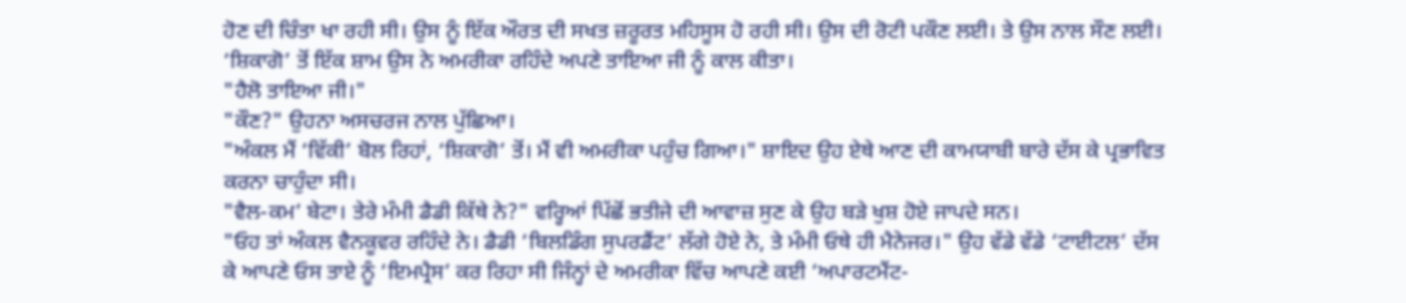ਹੋਣ ਦੀ ਚਿੰਤਾ ਖਾ ਰਹੀ ਸੀ। ਉਸ ਨੂੰ ਇੱਕ ਔਰਤ ਦੀ ਸਖਤ ਜ਼ਰੂਰਤ ਮਹਿਸੂਸ ਹੋ ਰਹੀ ਸੀ। ਉਸ ਦੀ ਰੋਟੀ ਪਕੌਣ ਲਈ। ਤੇ ਉਸ ਨਾਲ ਸੌਣ ਲਈ।
‘ਸ਼ਿਕਾਗੋ’ ਤੋਂ ਇੱਕ ਸ਼ਾਮ ਉਸ ਨੇ ਅਮਰੀਕਾ ਰਹਿੰਦੇ ਅਪਣੇ ਤਾਇਆ ਜੀ ਨੂੰ ਕਾਲ ਕੀਤਾ।
"ਹੈਲੋ ਤਾਇਆ ਜੀ।"
"ਕੌਣ?" ਉਹਨਾ ਅਸਚਰਜ ਨਾਲ ਪੁੱਛਿਆ।
"ਅੰਕਲ ਮੈਂ ‘ਵਿੱਕੀ’ ਬੋਲ ਰਿਹਾਂ, ‘ਸ਼ਿਕਾਗੋ’ ਤੋਂ। ਮੈਂ ਵੀ ਅਮਰੀਕਾ ਪਹੁੰਚ ਗਿਆ।" ਸ਼ਾਇਦ ਉਹ ਏਥੇ ਆਣ ਦੀ ਕਾਮਯਾਬੀ ਬਾਰੇ ਦੱਸ ਕੇ ਪ੍ਰਭਾਵਿਤ ਕਰਨਾ ਚਾਹੁੰਦਾ ਸੀ।
"ਵੈਲ-ਕਮ’ ਬੇਟਾ। ਤੇਰੇ ਮੰਮੀ ਡੈਡੀ ਕਿੱਥੇ ਨੇ?" ਵਰ੍ਹਿਆਂ ਪਿੱਛੋਂ ਭਤੀਜੇ ਦੀ ਆਵਾਜ਼ ਸੁਣ ਕੇ ਉਹ ਬੜੇ ਖੁਸ਼ ਹੋਏ ਜਾਪਦੇ ਸਨ।
"ਓਹ ਤਾਂ ਅੰਕਲ ਵੈਨਕੂਵਰ ਰਹਿੰਦੇ ਨੇ। ਡੈਡੀ ‘ਬਿਲਡਿੰਗ ਸੁਪਰਡੈਂਟ’ ਲੱਗੇ ਹੋਏ ਨੇ, ਤੇ ਮੰਮੀ ਓਥੇ ਹੀ ਮੈਨੇਜਰ।" ਉਹ ਵੱਡੇ ਵੱਡੇ ‘ਟਾਈਟਲ’ ਦੱਸ ਕੇ ਆਪਣੇ ਓਸ ਤਾਏ ਨੂੰ ‘ਇਮਪ੍ਰੈਸ’ ਕਰ ਰਿਹਾ ਸੀ ਜਿੰਨ੍ਹਾਂ ਦੇ ਅਮਰੀਕਾ ਵਿੱਚ ਆਪਣੇ ਕਈ ‘ਅਪਾਰਟਮੈਂਟ-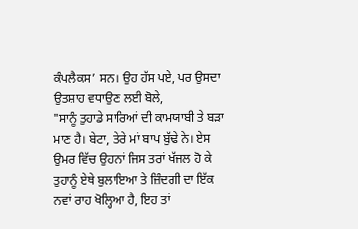ਕੰਪਲੈਕਸ’ ਸਨ। ਉਹ ਹੱਸ ਪਏ, ਪਰ ਉਸਦਾ ਉਤਸ਼ਾਹ ਵਧਾਉਣ ਲਈ ਬੋਲੇ,
"ਸਾਨੂੰ ਤੁਹਾਡੇ ਸਾਰਿਆਂ ਦੀ ਕਾਮਯਾਬੀ ਤੇ ਬੜਾ ਮਾਣ ਹੈ। ਬੇਟਾ, ਤੇਰੇ ਮਾਂ ਬਾਪ ਬੁੱਢੇ ਨੇ। ਏਸ ਉਮਰ ਵਿੱਚ ਉਹਨਾਂ ਜਿਸ ਤਰਾਂ ਖੱਜਲ ਹੋ ਕੇ ਤੁਹਾਨੂੰ ਏਥੇ ਬੁਲਾਇਆ ਤੇ ਜ਼ਿੰਦਗੀ ਦਾ ਇੱਕ ਨਵਾਂ ਰਾਹ ਖੋਲ੍ਹਿਆ ਹੈ, ਇਹ ਤਾਂ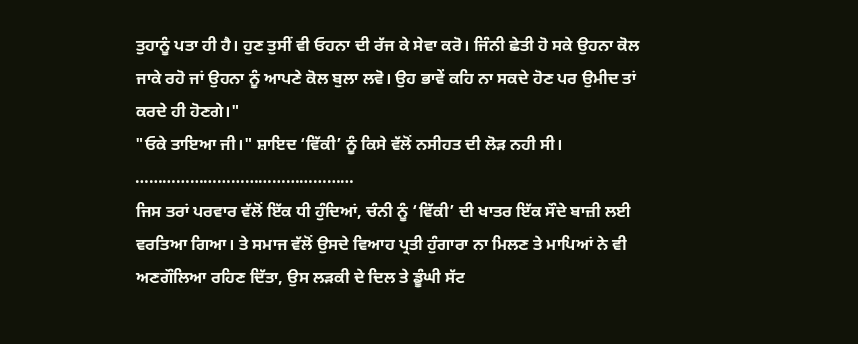ਤੁਹਾਨੂੰ ਪਤਾ ਹੀ ਹੈ। ਹੁਣ ਤੁਸੀਂ ਵੀ ਓਹਨਾ ਦੀ ਰੱਜ ਕੇ ਸੇਵਾ ਕਰੋ। ਜਿੰਨੀ ਛੇਤੀ ਹੋ ਸਕੇ ਉਹਨਾ ਕੋਲ ਜਾਕੇ ਰਹੋ ਜਾਂ ਉਹਨਾ ਨੂੰ ਆਪਣੇ ਕੋਲ ਬੁਲਾ ਲਵੋ। ਉਹ ਭਾਵੇਂ ਕਹਿ ਨਾ ਸਕਦੇ ਹੋਣ ਪਰ ਉਮੀਦ ਤਾਂ ਕਰਦੇ ਹੀ ਹੋਣਗੇ।"
"ਓਕੇ ਤਾਇਆ ਜੀ।" ਸ਼ਾਇਦ ‘ਵਿੱਕੀ’ ਨੂੰ ਕਿਸੇ ਵੱਲੋਂ ਨਸੀਹਤ ਦੀ ਲੋੜ ਨਹੀ ਸੀ।
…………………………………………
ਜਿਸ ਤਰਾਂ ਪਰਵਾਰ ਵੱਲੋਂ ਇੱਕ ਧੀ ਹੁੰਦਿਆਂ, ਚੰਨੀ ਨੂੰ ‘ਵਿੱਕੀ’ ਦੀ ਖਾਤਰ ਇੱਕ ਸੌਦੇ ਬਾਜ਼ੀ ਲਈ ਵਰਤਿਆ ਗਿਆ। ਤੇ ਸਮਾਜ ਵੱਲੋਂ ਉਸਦੇ ਵਿਆਹ ਪ੍ਰਤੀ ਹੁੰਗਾਰਾ ਨਾ ਮਿਲਣ ਤੇ ਮਾਪਿਆਂ ਨੇ ਵੀ ਅਣਗੌਲਿਆ ਰਹਿਣ ਦਿੱਤਾ, ਉਸ ਲੜਕੀ ਦੇ ਦਿਲ ਤੇ ਡੂੰਘੀ ਸੱਟ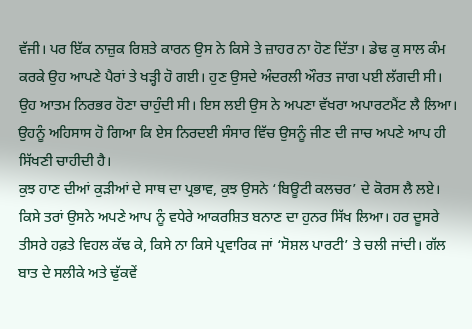ਵੱਜੀ। ਪਰ ਇੱਕ ਨਾਜ਼ੁਕ ਰਿਸ਼ਤੇ ਕਾਰਨ ਉਸ ਨੇ ਕਿਸੇ ਤੇ ਜ਼ਾਹਰ ਨਾ ਹੋਣ ਦਿੱਤਾ। ਡੇਢ ਕੁ ਸਾਲ ਕੰਮ ਕਰਕੇ ਉਹ ਆਪਣੇ ਪੈਰਾਂ ਤੇ ਖੜ੍ਹੀ ਹੋ ਗਈ। ਹੁਣ ਉਸਦੇ ਅੰਦਰਲੀ ਔਰਤ ਜਾਗ ਪਈ ਲੱਗਦੀ ਸੀ। ਉਹ ਆਤਮ ਨਿਰਭਰ ਹੋਣਾ ਚਾਹੁੰਦੀ ਸੀ। ਇਸ ਲਈ ਉਸ ਨੇ ਅਪਣਾ ਵੱਖਰਾ ਅਪਾਰਟਮੈਂਟ ਲੈ ਲਿਆ। ਉਹਨੂੰ ਅਹਿਸਾਸ ਹੋ ਗਿਆ ਕਿ ਏਸ ਨਿਰਦਈ ਸੰਸਾਰ ਵਿੱਚ ਉਸਨੂੰ ਜੀਣ ਦੀ ਜਾਚ ਅਪਣੇ ਆਪ ਹੀ ਸਿੱਖਣੀ ਚਾਹੀਦੀ ਹੈ।
ਕੁਝ ਹਾਣ ਦੀਆਂ ਕੁੜੀਆਂ ਦੇ ਸਾਥ ਦਾ ਪ੍ਰਭਾਵ, ਕੁਝ ਉਸਨੇ ‘ਬਿਊਟੀ ਕਲਚਰ’ ਦੇ ਕੋਰਸ ਲੈ ਲਏ। ਕਿਸੇ ਤਰਾਂ ਉਸਨੇ ਅਪਣੇ ਆਪ ਨੂੰ ਵਧੇਰੇ ਆਕਰਸ਼ਿਤ ਬਨਾਣ ਦਾ ਹੁਨਰ ਸਿੱਖ ਲਿਆ। ਹਰ ਦੂਸਰੇ ਤੀਸਰੇ ਹਫ਼ਤੇ ਵਿਹਲ ਕੱਢ ਕੇ, ਕਿਸੇ ਨਾ ਕਿਸੇ ਪ੍ਰਵਾਰਿਕ ਜਾਂ ‘ਸੋਸ਼ਲ ਪਾਰਟੀ’ ਤੇ ਚਲੀ ਜਾਂਦੀ। ਗੱਲ ਬਾਤ ਦੇ ਸਲੀਕੇ ਅਤੇ ਢੁੱਕਵੇਂ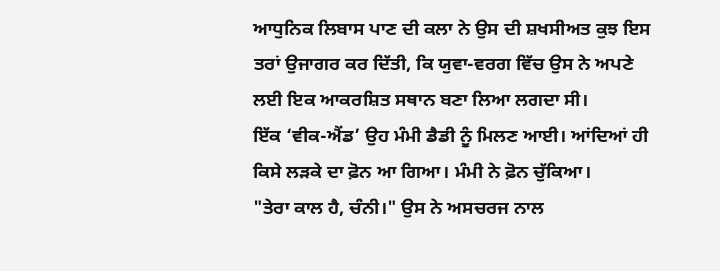ਆਧੁਨਿਕ ਲਿਬਾਸ ਪਾਣ ਦੀ ਕਲਾ ਨੇ ਉਸ ਦੀ ਸ਼ਖਸੀਅਤ ਕੁਝ ਇਸ ਤਰਾਂ ਉਜਾਗਰ ਕਰ ਦਿੱਤੀ, ਕਿ ਯੁਵਾ-ਵਰਗ ਵਿੱਚ ਉਸ ਨੇ ਅਪਣੇ ਲਈ ਇਕ ਆਕਰਸ਼ਿਤ ਸਥਾਨ ਬਣਾ ਲਿਆ ਲਗਦਾ ਸੀ।
ਇੱਕ ‘ਵੀਕ-ਐਂਡ’ ਉਹ ਮੰਮੀ ਡੈਡੀ ਨੂੰ ਮਿਲਣ ਆਈ। ਆਂਦਿਆਂ ਹੀ ਕਿਸੇ ਲੜਕੇ ਦਾ ਫ਼ੋਨ ਆ ਗਿਆ। ਮੰਮੀ ਨੇ ਫ਼ੋਨ ਚੁੱਕਿਆ।
"ਤੇਰਾ ਕਾਲ ਹੈ, ਚੰਨੀ।" ਉਸ ਨੇ ਅਸਚਰਜ ਨਾਲ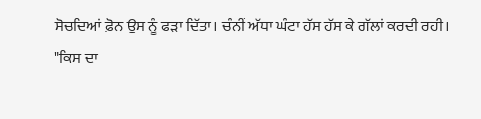ਸੋਚਦਿਆਂ ਫ਼ੋਨ ਉਸ ਨੂੰ ਫੜਾ ਦਿੱਤਾ। ਚੰਨੀਂ ਅੱਧਾ ਘੰਟਾ ਹੱਸ ਹੱਸ ਕੇ ਗੱਲਾਂ ਕਰਦੀ ਰਹੀ।
"ਕਿਸ ਦਾ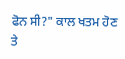ਫੋਨ ਸੀ?" ਕਾਲ ਖਤਮ ਹੋਣ ਤੇ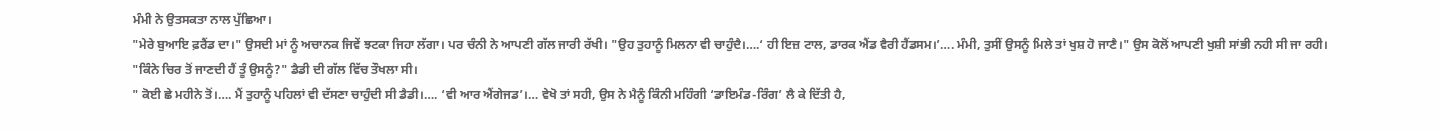ਮੰਮੀ ਨੇ ਉਤਸਕਤਾ ਨਾਲ ਪੁੱਛਿਆ।
"ਮੇਰੇ ਬੁਆਇ ਫ਼ਰੈਂਡ ਦਾ।" ਉਸਦੀ ਮਾਂ ਨੂੰ ਅਚਾਨਕ ਜਿਵੇਂ ਝਟਕਾ ਜਿਹਾ ਲੱਗਾ। ਪਰ ਚੰਨੀ ਨੇ ਆਪਣੀ ਗੱਲ ਜਾਰੀ ਰੱਖੀ। "ਉਹ ਤੁਹਾਨੂੰ ਮਿਲਨਾ ਵੀ ਚਾਹੁੰਦੈ।….‘ ਹੀ ਇਜ਼ ਟਾਲ, ਡਾਰਕ ਐਂਡ ਵੈਰੀ ਹੈਂਡਸਮ।’…. ਮੰਮੀ, ਤੁਸੀਂ ਉਸਨੂੰ ਮਿਲੇ ਤਾਂ ਖੁਸ਼ ਹੋ ਜਾਣੈ।" ਉਸ ਕੋਲੋਂ ਆਪਣੀ ਖੁਸ਼ੀ ਸਾਂਭੀ ਨਹੀ ਸੀ ਜਾ ਰਹੀ।
"ਕਿੰਨੇ ਚਿਰ ਤੋਂ ਜਾਣਦੀ ਹੈਂ ਤੂੰ ਉਸਨੂੰ?" ਡੈਡੀ ਦੀ ਗੱਲ ਵਿੱਚ ਤੌਖਲਾ ਸੀ।
" ਕੋਈ ਛੇ ਮਹੀਨੇ ਤੋਂ।…. ਮੈਂ ਤੁਹਾਨੂੰ ਪਹਿਲਾਂ ਵੀ ਦੱਸਣਾ ਚਾਹੁੰਦੀ ਸੀ ਡੈਡੀ।…. ‘ਵੀ ਆਰ ਐਂਗੇਜਡ’।… ਵੇਖੋ ਤਾਂ ਸਹੀ, ਉਸ ਨੇ ਮੈਨੂੰ ਕਿੰਨੀ ਮਹਿੰਗੀ ‘ਡਾਇਮੰਡ-ਰਿੰਗ’ ਲੈ ਕੇ ਦਿੱਤੀ ਹੈ,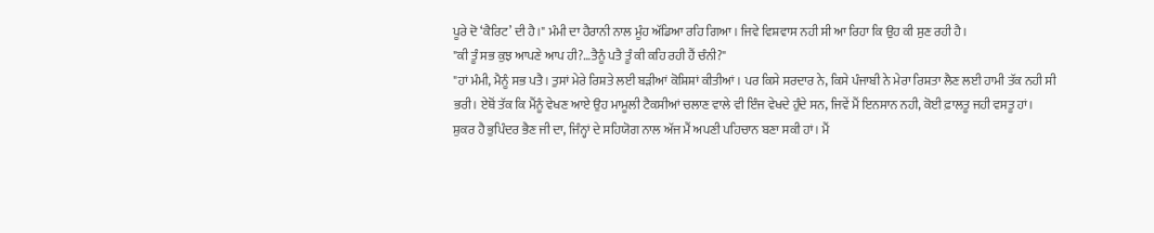ਪੂਰੇ ਦੋ ‘ਕੈਰਿਟ’ ਦੀ ਹੈ।" ਮੰਮੀ ਦਾ ਹੈਰਾਨੀ ਨਾਲ ਮੂੰਹ ਅੱਡਿਆ ਰਹਿ ਗਿਆ। ਜਿਵੇ ਵਿਸ਼ਵਾਸ ਨਹੀ ਸੀ ਆ ਰਿਹਾ ਕਿ ਉਹ ਕੀ ਸੁਣ ਰਹੀ ਹੈ।
"ਕੀ ਤੂੰ ਸਭ ਕੁਝ ਆਪਣੇ ਆਪ ਹੀ?…ਤੈਨੂੰ ਪਤੈ ਤੂੰ ਕੀ ਕਹਿ ਰਹੀ ਹੈਂ ਚੰਨੀ?"
"ਹਾਂ ਮੰਮੀ, ਮੈਨੂੰ ਸਭ ਪਤੈ। ਤੁਸਾਂ ਮੇਰੇ ਰਿਸ਼ਤੇ ਲਈ ਬੜੀਆਂ ਕੋਸ਼ਿਸ਼ਾਂ ਕੀਤੀਆਂ। ਪਰ ਕਿਸੇ ਸਰਦਾਰ ਨੇ, ਕਿਸੇ ਪੰਜਾਬੀ ਨੇ ਮੇਰਾ ਰਿਸ਼ਤਾ ਲੈਣ ਲਈ ਹਾਮੀ ਤੱਕ ਨਹੀ ਸੀ ਭਰੀ। ਏਥੋਂ ਤੱਕ ਕਿ ਮੈਂਨੂੰ ਵੇਖਣ ਆਏ ਉਹ ਮਾਮੂਲੀ ਟੈਕਸੀਆਂ ਚਲਾਣ ਵਾਲੇ ਵੀ ਇੰਜ ਵੇਖਦੇ ਹੁੰਦੇ ਸਨ, ਜਿਵੇਂ ਮੈਂ ਇਨਸਾਨ ਨਹੀ, ਕੋਈ ਫ਼ਾਲਤੂ ਜਹੀ ਵਸਤੂ ਹਾਂ।
ਸ਼ੁਕਰ ਹੈ ਭੁਪਿੰਦਰ ਭੈਣ ਜੀ ਦਾ, ਜਿੰਨ੍ਹਾਂ ਦੇ ਸਹਿਯੋਗ ਨਾਲ ਅੱਜ ਮੈਂ ਅਪਣੀ ਪਹਿਚਾਨ ਬਣਾ ਸਕੀ ਹਾਂ। ਮੈਂ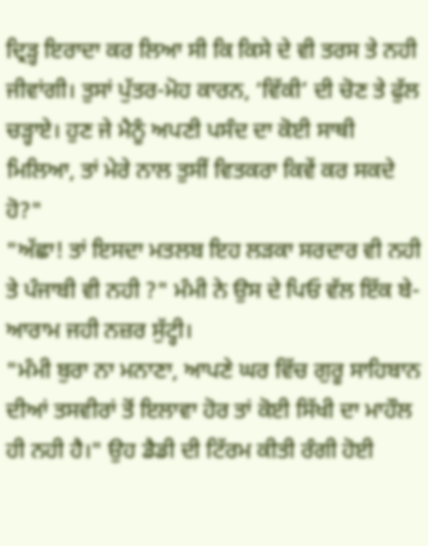ਦ੍ਰਿੜ੍ਹ ਇਰਾਦਾ ਕਰ ਲਿਆ ਸੀ ਕਿ ਕਿਸੇ ਦੇ ਵੀ ਤਰਸ ਤੇ ਨਹੀ ਜੀਵਾਂਗੀ। ਤੁਸਾਂ ਪੁੱਤਰ-ਮੋਹ ਕਾਰਨ, ‘ਵਿੱਕੀ’ ਦੀ ਚੋਣ ਤੇ ਫੁੱਲ ਚੜ੍ਹਾਏ। ਹੁਣ ਜੇ ਮੈਨੂੰ ਅਪਣੀ ਪਸੰਦ ਦਾ ਕੋਈ ਸਾਥੀ ਮਿਲਿਆ, ਤਾਂ ਮੇਰੇ ਨਾਲ ਤੁਸੀਂ ਵਿਤਕਰਾ ਕਿਵੇਂ ਕਰ ਸਕਦੇ ਹੋ?"
"ਅੱਛਾ! ਤਾਂ ਇਸਦਾ ਮਤਲਬ ਇਹ ਲੜਕਾ ਸਰਦਾਰ ਵੀ ਨਹੀ ਤੇ ਪੰਜਾਬੀ ਵੀ ਨਹੀ ?" ਮੰਮੀ ਨੇ ਉਸ ਦੇ ਪਿਓ ਵੱਲ ਇੱਕ ਬੇ-ਆਰਾਮ ਜਹੀ ਨਜ਼ਰ ਸੁੱਟ੍ਹੀ।
"ਮੰਮੀ ਬੁਰਾ ਨਾ ਮਨਾਣਾ, ਆਪਣੇ ਘਰ ਵਿੱਚ ਗੁਰੂ ਸਾਹਿਬਾਨ ਦੀਆਂ ਤਸਵੀਰਾਂ ਤੋਂ ਇਲਾਵਾ ਹੋਰ ਤਾਂ ਕੋਈ ਸਿੱਖੀ ਦਾ ਮਾਹੌਲ ਹੀ ਨਹੀ ਹੈ।" ਉਹ ਡੈਡੀ ਦੀ ਟਿੱਰਮ ਕੀਤੀ ਰੰਗੀ ਹੋਈ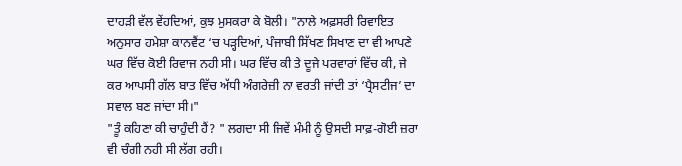ਦਾਹੜੀ ਵੱਲ ਵੇਂਹਦਿਆਂ, ਕੁਝ ਮੁਸਕਰਾ ਕੇ ਬੋਲੀ। "ਨਾਲੇ ਅਫ਼ਸਰੀ ਰਿਵਾਇਤ ਅਨੁਸਾਰ ਹਮੇਸ਼ਾ ਕਾਨਵੈਂਟ ‘ਚ ਪੜ੍ਹਦਿਆਂ, ਪੰਜਾਬੀ ਸਿੱਖਣ ਸਿਖਾਣ ਦਾ ਵੀ ਆਪਣੇ ਘਰ ਵਿੱਚ ਕੋਈ ਰਿਵਾਜ ਨਹੀ ਸੀ। ਘਰ ਵਿੱਚ ਕੀ ਤੇ ਦੂਜੇ ਪਰਵਾਰਾਂ ਵਿੱਚ ਕੀ, ਜੇ ਕਰ ਆਪਸੀ ਗੱਲ ਬਾਤ ਵਿੱਚ ਅੱਧੀ ਅੰਗਰੇਜ਼ੀ ਨਾ ਵਰਤੀ ਜਾਂਦੀ ਤਾਂ ‘ਪ੍ਰੈਸਟੀਜ’ ਦਾ ਸਵਾਲ ਬਣ ਜਾਂਦਾ ਸੀ।"
"ਤੂੰ ਕਹਿਣਾ ਕੀ ਚਾਹੁੰਦੀ ਹੈਂ? " ਲਗਦਾ ਸੀ ਜਿਵੇਂ ਮੰਮੀ ਨੂੰ ਉਸਦੀ ਸਾਫ਼-ਗੋਈ ਜ਼ਰਾ ਵੀ ਚੰਗੀ ਨਹੀ ਸੀ ਲੱਗ ਰਹੀ।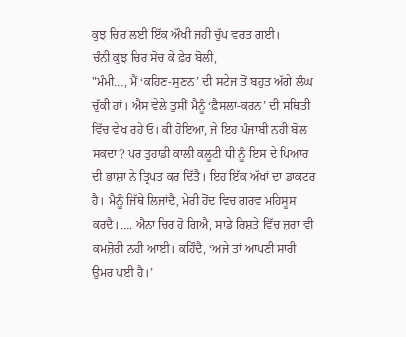ਕੁਝ ਚਿਰ ਲਈ ਇੱਕ ਔਖੀ ਜਹੀ ਚੁੱਪ ਵਰਤ ਗਈ।
ਚੰਨੀ ਕੁਝ ਚਿਰ ਸੋਚ ਕੇ ਫ਼ੇਰ ਬੋਲੀ,
"ਮੰਮੀ…, ਮੈਂ ‘ਕਹਿਣ-ਸੁਣਨ’ ਦੀ ਸਟੇਜ ਤੋਂ ਬਹੁਤ ਅੱਗੇ ਲੰਘ ਚੁੱਕੀ ਹਾਂ। ਐਸ ਵੇਲੇ ਤੁਸੀਂ ਮੈਨੂੰ ‘ਫ਼ੈਸਲਾ-ਕਰਨ’ ਦੀ ਸਥਿਤੀ ਵਿੱਚ ਵੇਖ ਰਹੇ ਓ। ਕੀ ਹੋਇਆ, ਜੇ ਇਹ ਪੰਜਾਬੀ ਨਹੀ ਬੋਲ ਸਕਦਾ? ਪਰ ਤੁਹਾਡੀ ਕਾਲੀ ਕਲੂਟੀ ਧੀ ਨੂੰ ਇਸ ਦੇ ਪਿਆਰ ਦੀ ਭਾਸ਼ਾ ਨੇ ਤ੍ਰਿਪਤ ਕਰ ਦਿੱਤੈ। ਇਹ ਇੱਕ ਅੱਖਾਂ ਦਾ ਡਾਕਟਰ ਹੈ। ਮੈਨੂੰ ਜਿੱਥੇ ਲਿਜਾਂਦੈ, ਮੇਰੀ ਹੋਂਦ ਵਿਚ ਗਰਵ ਮਹਿਸੂਸ ਕਰਦੈ।…. ਐਨਾ ਚਿਰ ਹੋ ਗਿਐ, ਸਾਡੇ ਰਿਸ਼ਤੇ ਵਿੱਚ ਜ਼ਰਾ ਵੀ ਕਮਜ਼ੋਰੀ ਨਹੀ ਆਈ। ਕਹਿੰਦੈ, ‘ਅਜੇ ਤਾਂ ਆਪਣੀ ਸਾਰੀ ਉਮਰ ਪਈ ਹੈ।’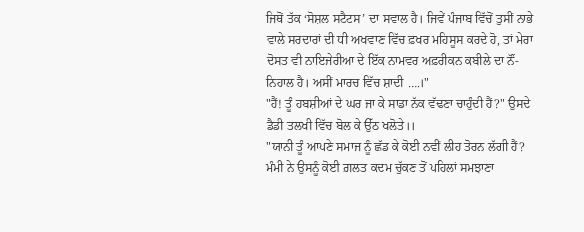ਜਿਥੋਂ ਤੱਕ ‘ਸੋਸ਼ਲ ਸਟੈਟਸ’ ਦਾ ਸਵਾਲ ਹੈ। ਜਿਵੇਂ ਪੰਜਾਬ ਵਿੱਚੋਂ ਤੁਸੀਂ ਨਾਭੇ ਵਾਲੇ ਸਰਦਾਰਾਂ ਦੀ ਧੀ ਅਖਵਾਣ ਵਿੱਚ ਫ਼ਖਰ ਮਹਿਸੂਸ ਕਰਦੇ ਹੋ, ਤਾਂ ਮੇਰਾ ਦੋਸਤ ਵੀ ਨਾਇਜੇਰੀਆ ਦੇ ਇੱਕ ਨਾਮਵਰ ਅਫ਼ਰੀਕਨ ਕਬੀਲੇ ਦਾ ਨੌਂ-ਨਿਹਾਲ ਹੈ। ਅਸੀਂ ਮਾਰਚ ਵਿੱਚ ਸ਼ਾਦੀ ….।"
"ਹੈਂ! ਤੂੰ ਹਬਸ਼ੀਆਂ ਦੇ ਘਰ ਜਾ ਕੇ ਸਾਡਾ ਨੱਕ ਵੱਢਣਾ ਚਾਹੁੰਦੀ ਹੈਂ?" ਉਸਦੇ ਡੈਡੀ ਤਲਖੀ ਵਿੱਚ ਬੋਲ ਕੇ ਉੱਠ ਖਲੋਤੇ।।
"ਯਾਨੀ ਤੂੰ ਆਪਣੇ ਸਮਾਜ ਨੂੰ ਛੱਡ ਕੇ ਕੋਈ ਨਵੀਂ ਲੀਹ ਤੋਰਨ ਲੱਗੀ ਹੈਂ? ਮੰਮੀ ਨੇ ਉਸਨੂੰ ਕੋਈ ਗ਼ਲਤ ਕਦਮ ਚੁੱਕਣ ਤੋਂ ਪਹਿਲਾਂ ਸਮਝਾਣਾ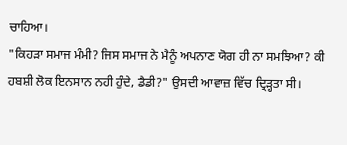ਚਾਹਿਆ।
"ਕਿਹੜਾ ਸਮਾਜ ਮੰਮੀ? ਜਿਸ ਸਮਾਜ ਨੇ ਮੈਨੂੰ ਅਪਨਾਣ ਯੋਗ ਹੀ ਨਾ ਸਮਝਿਆ? ਕੀ ਹਬਸ਼ੀ ਲੋਕ ਇਨਸਾਨ ਨਹੀ ਹੁੰਦੇ, ਡੈਡੀ?" ਉਸਦੀ ਆਵਾਜ਼ ਵਿੱਚ ਦ੍ਰਿੜ੍ਹਤਾ ਸੀ।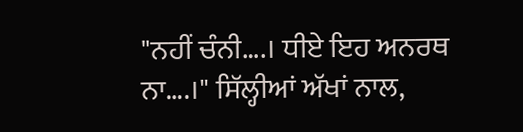"ਨਹੀਂ ਚੰਨੀ….। ਧੀਏ ਇਹ ਅਨਰਥ ਨਾ….।" ਸਿੱਲ੍ਹੀਆਂ ਅੱਖਾਂ ਨਾਲ,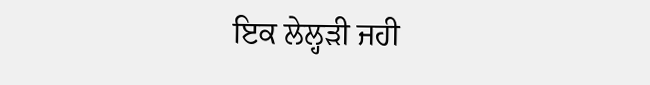ਇਕ ਲੇਲ੍ਹੜੀ ਜਹੀ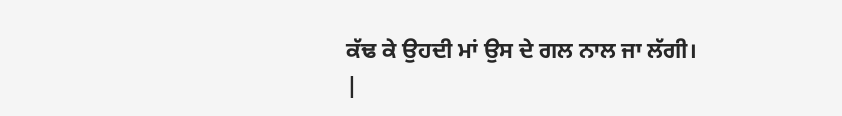ਕੱਢ ਕੇ ਉਹਦੀ ਮਾਂ ਉਸ ਦੇ ਗਲ ਨਾਲ ਜਾ ਲੱਗੀ।
|